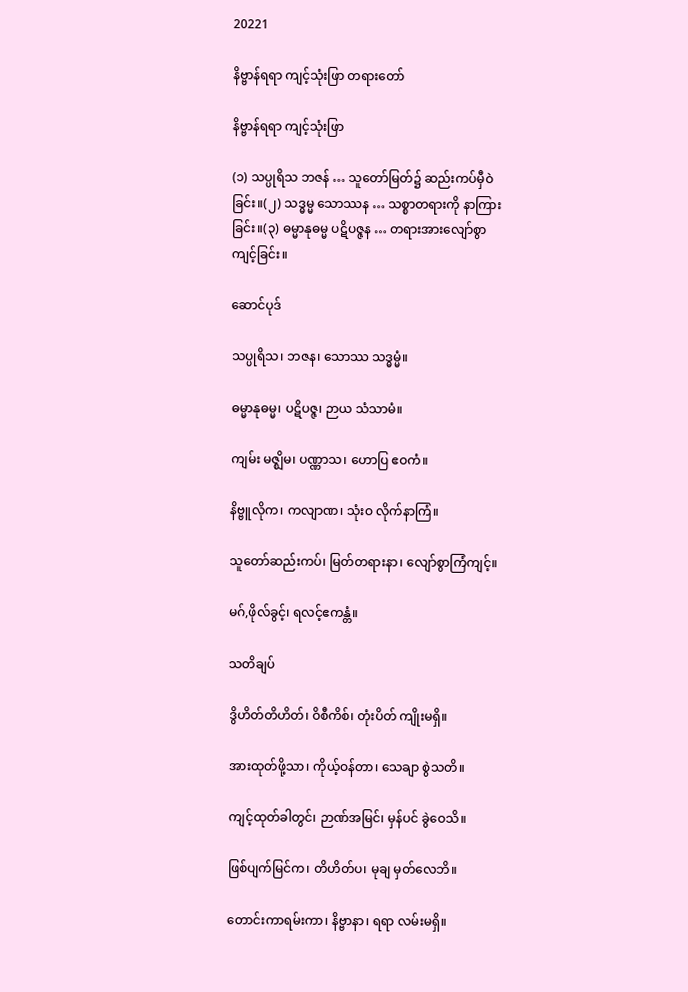20221

နိဗ္ဗာန်ရရာ ကျင့်သုံးဖြာ တရားတော်

နိဗ္ဗာန်ရရာ ကျင့်သုံးဖြာ

(၁) သပ္ပုရိသ ဘဇန် … သူတော်မြတ်၌ ဆည်းကပ်မှီဝဲခြင်း။(၂) သဒ္ဓမ္မ သောဿန … သစ္စာတရားကို နာကြားခြင်း။(၃) ဓမ္မာနုဓမ္မ ပဋိပဇ္ဇန … တရားအားလျော်စွာ ကျင့်ခြင်း။

ဆောင်ပုဒ်

သပ္ပုရိသ၊ ဘဇန၊ သောဿ သဒ္ဓမ္မံ။

ဓမ္မာနုဓမ္မ၊ ပဋိပဇ္ဇ၊ ဉာယ သံသာမံ။

ကျမ်း မဇ္ဈိမ၊ ပဏ္ဏာသ၊ ဟောပြ ဧဝကံ။

နိဗ္ဗူလိုက၊ ကလျာဏ၊ သုံးဝ လိုက်နာကြံ။

သူတော်ဆည်းကပ်၊ မြတ်တရားနာ၊ လျော်စွာကြံကျင့်။

မဂ်,ဖိုလ်ခွင့်၊ ရလင့်ဧကန္တံ။

သတိချပ်

ဒွိဟိတ်တိဟိတ်၊ ဝိစီကိစ်၊ တုံးပိတ် ကျိုးမရှိ။

အားထုတ်ဖို့သာ၊ ကိုယ့်ဝန်တာ၊ သေချာ စွဲသတိ။

ကျင့်ထုတ်ခါတွင်၊ ဉာဏ်အမြင်၊ မှန်ပင် ခွဲဝေသိ။

ဖြစ်ပျက်မြင်က၊ တိဟိတ်ပ၊ မုချ မှတ်လေဘိ။

တောင်းကာရမ်းကာ၊ နိဗ္ဗာနာ၊ ရရာ လမ်းမရှိ။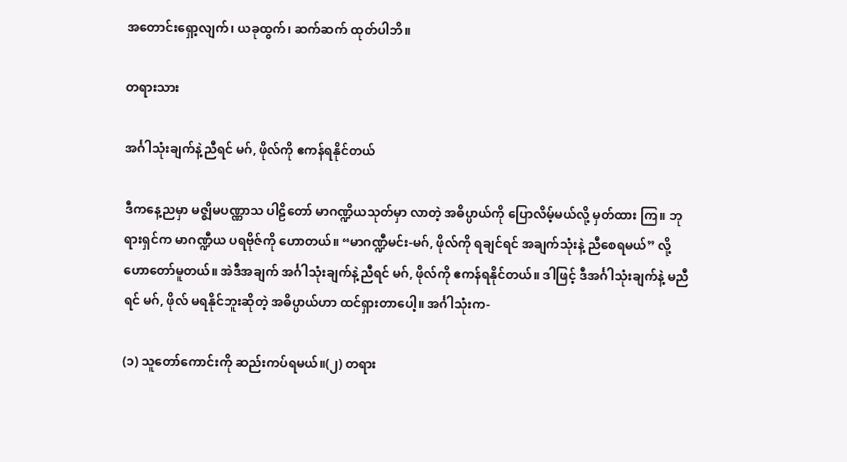အတောင်းရှော့လျက်၊ ယခုထွက်၊ ဆက်ဆက် ထုတ်ပါဘိ။

တရားသား

အင်္ဂါသုံးချက်နဲ့ညီရင် မဂ်, ဖိုလ်ကို ဧကန်ရနိုင်တယ်

ဒီကနေ့ညမှာ မဇ္ဈိမပဏ္ဏာသ ပါဠိတော် မာဂဏ္ဍိယသုတ်မှာ လာတဲ့ အဓိပ္ပာယ်ကို ပြောလိမ့်မယ်လို့ မှတ်ထား ကြ။ ဘုရားရှင်က မာဂဏ္ဍီယ ပရဗိုဇ်ကို ဟောတယ်။ “မာဂဏ္ဍီမင်း-မဂ်, ဖိုလ်ကို ရချင်ရင် အချက်သုံးနဲ့ ညီစေရမယ်” လို့ ဟောတော်မူတယ်။ အဲဒီအချက် အင်္ဂါသုံးချက်နဲ့ညီရင် မဂ်, ဖိုလ်ကို ဧကန်ရနိုင်တယ်။ ဒါဖြင့် ဒီအင်္ဂါသုံးချက်နဲ့ မညီရင် မဂ်, ဖိုလ် မရနိုင်ဘူးဆိုတဲ့ အဓိပ္ပာယ်ဟာ ထင်ရှားတာပေါ့။ အင်္ဂါသုံးက-

(၁) သူတော်ကောင်းကို ဆည်းကပ်ရမယ်။(၂) တရား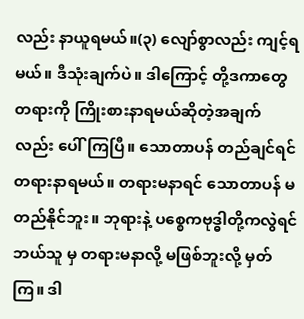လည်း နာယူရမယ်။(၃) လျော်စွာလည်း ကျင့်ရမယ်။ ဒီသုံးချက်ပဲ။ ဒါကြောင့် တို့ဒကာတွေ တရားကို ကြိုးစားနာရမယ်ဆိုတဲ့အချက်လည်း ပေါ်ကြပြီ။ သောတာပန် တည်ချင်ရင် တရားနာရမယ်။ တရားမနာရင် သောတာပန် မတည်နိုင်ဘူး။ ဘုရားနဲ့ ပစ္စေကဗုဒ္ဓါတို့ကလွဲရင် ဘယ်သူ မှ တရားမနာလို့ မဖြစ်ဘူးလို့ မှတ်ကြ။ ဒါ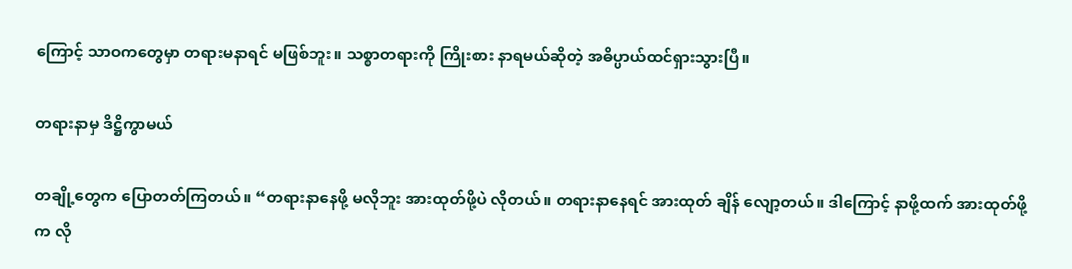ကြောင့် သာဝကတွေမှာ တရားမနာရင် မဖြစ်ဘူး။ သစ္စာတရားကို ကြိုးစား နာရမယ်ဆိုတဲ့ အဓိပ္ပာယ်ထင်ရှားသွားပြီ။

တရားနာမှ ဒိဋ္ဌိကွာမယ်

တချို့တွေက ပြောတတ်ကြတယ်။ “တရားနာနေဖို့ မလိုဘူး အားထုတ်ဖို့ပဲ လိုတယ်။ တရားနာနေရင် အားထုတ် ချိန် လျော့တယ်။ ဒါကြောင့် နာဖို့ထက် အားထုတ်ဖို့က လို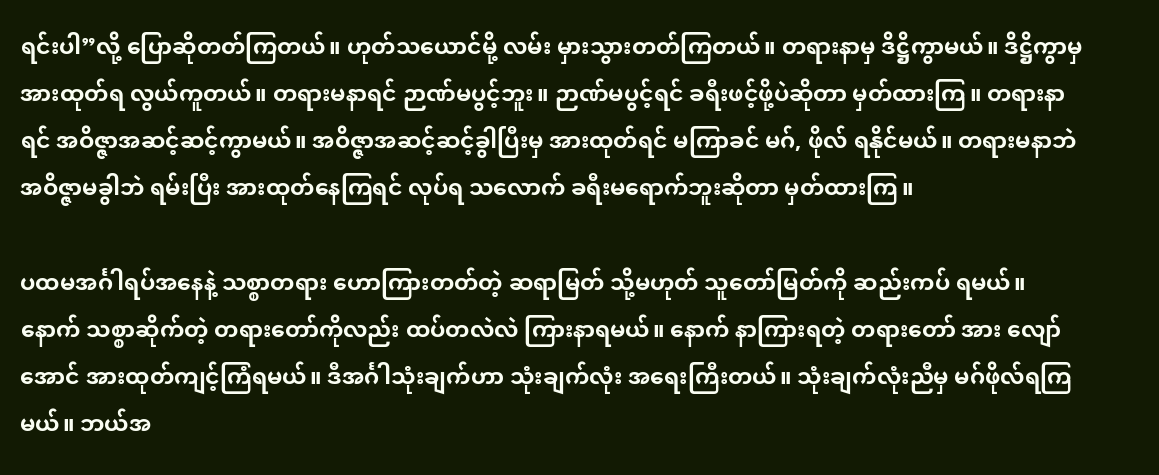ရင်းပါ”လို့ ပြောဆိုတတ်ကြတယ်။ ဟုတ်သယောင်မို့ လမ်း မှားသွားတတ်ကြတယ်။ တရားနာမှ ဒိဋ္ဌိကွာမယ်။ ဒိဋ္ဌိကွာမှ အားထုတ်ရ လွယ်ကူတယ်။ တရားမနာရင် ဉာဏ်မပွင့်ဘူး။ ဉာဏ်မပွင့်ရင် ခရီးဖင့်ဖို့ပဲဆိုတာ မှတ်ထားကြ။ တရားနာရင် အဝိဇ္ဇာအဆင့်ဆင့်ကွာမယ်။ အဝိဇ္ဇာအဆင့်ဆင့်ခွါပြီးမှ အားထုတ်ရင် မကြာခင် မဂ်, ဖိုလ် ရနိုင်မယ်။ တရားမနာဘဲ အဝိဇ္ဇာမခွါဘဲ ရမ်းပြီး အားထုတ်နေကြရင် လုပ်ရ သလောက် ခရီးမရောက်ဘူးဆိုတာ မှတ်ထားကြ။

ပထမအင်္ဂါရပ်အနေနဲ့ သစ္စာတရား ဟောကြားတတ်တဲ့ ဆရာမြတ် သို့မဟုတ် သူတော်မြတ်ကို ဆည်းကပ် ရမယ်။ နောက် သစ္စာဆိုက်တဲ့ တရားတော်ကိုလည်း ထပ်တလဲလဲ ကြားနာရမယ်။ နောက် နာကြားရတဲ့ တရားတော် အား လျော်အောင် အားထုတ်ကျင့်ကြံရမယ်။ ဒီအင်္ဂါသုံးချက်ဟာ သုံးချက်လုံး အရေးကြီးတယ်။ သုံးချက်လုံးညီမှ မဂ်ဖိုလ်ရကြမယ်။ ဘယ်အ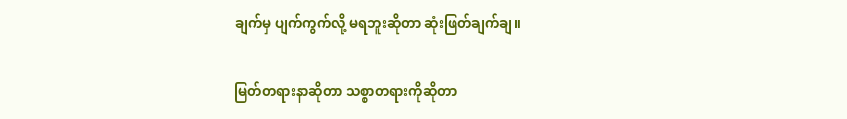ချက်မှ ပျက်ကွက်လို့ မရဘူးဆိုတာ ဆုံးဖြတ်ချက်ချ။

မြတ်တရားနာဆိုတာ သစ္စာတရားကိုဆိုတာ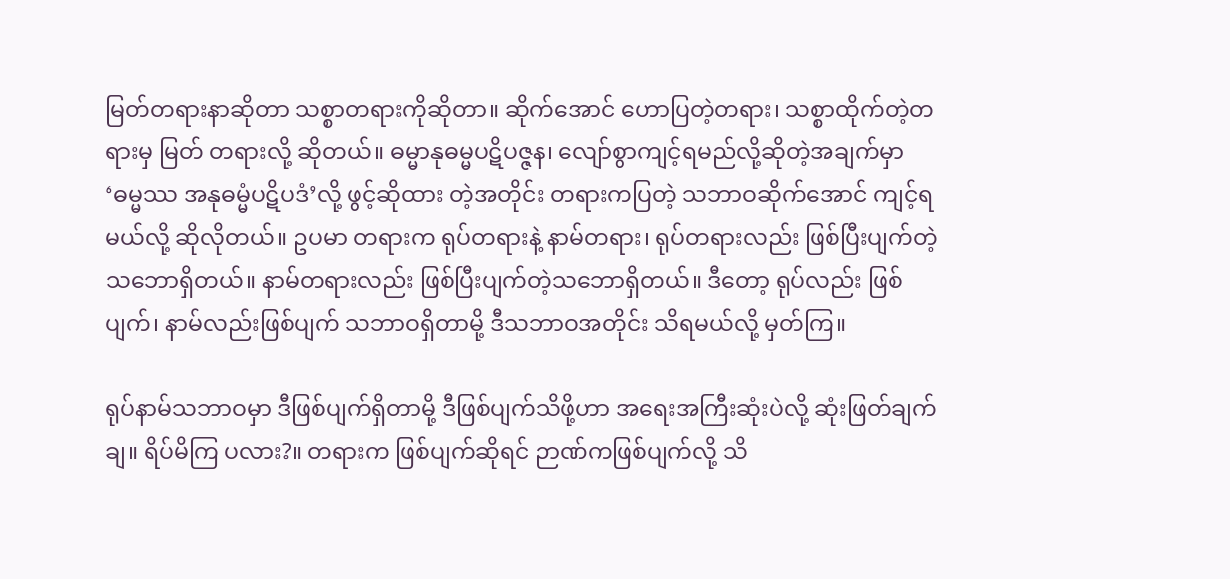မြတ်တရားနာဆိုတာ သစ္စာတရားကိုဆိုတာ။ ဆိုက်အောင် ဟောပြတဲ့တရား၊ သစ္စာထိုက်တဲ့တရားမှ မြတ် တရားလို့ ဆိုတယ်။ ဓမ္မာနုဓမ္မပဋိပဇ္ဇန၊ လျော်စွာကျင့်ရမည်လို့ဆိုတဲ့အချက်မှာ ‘ဓမ္မဿ အနုဓမ္မံပဋိပဒံ’လို့ ဖွင့်ဆိုထား တဲ့အတိုင်း တရားကပြတဲ့ သဘာဝဆိုက်အောင် ကျင့်ရမယ်လို့ ဆိုလိုတယ်။ ဥပမာ တရားက ရုပ်တရားနဲ့ နာမ်တရား၊ ရုပ်တရားလည်း ဖြစ်ပြီးပျက်တဲ့သဘောရှိတယ်။ နာမ်တရားလည်း ဖြစ်ပြီးပျက်တဲ့သဘောရှိတယ်။ ဒီတော့ ရုပ်လည်း ဖြစ်ပျက်၊ နာမ်လည်းဖြစ်ပျက် သဘာဝရှိတာမို့ ဒီသဘာဝအတိုင်း သိရမယ်လို့ မှတ်ကြ။

ရုပ်နာမ်သဘာဝမှာ ဒီဖြစ်ပျက်ရှိတာမို့ ဒီဖြစ်ပျက်သိဖို့ဟာ အရေးအကြီးဆုံးပဲလို့ ဆုံးဖြတ်ချက်ချ။ ရိပ်မိကြ ပလား?။ တရားက ဖြစ်ပျက်ဆိုရင် ဉာဏ်ကဖြစ်ပျက်လို့ သိ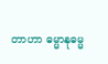တာဟာ ဓမ္မာနုဓမ္မ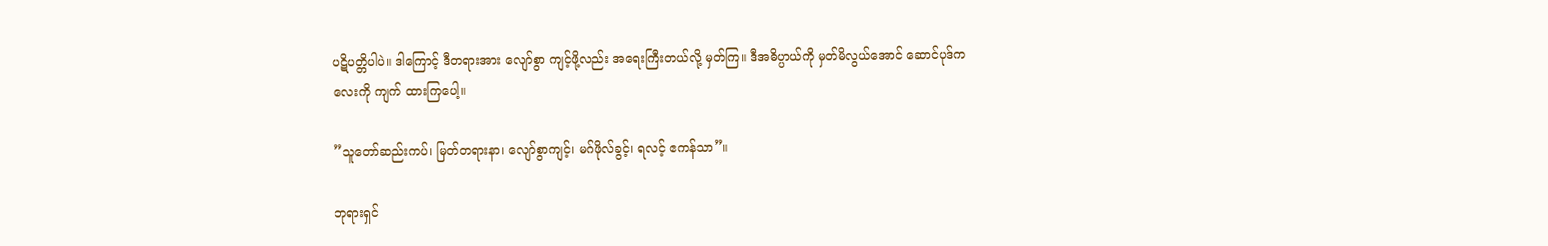ပဋိပတ္တိပါပဲ။ ဒါကြောင့် ဒီတရားအား လျော်စွာ ကျင့်ဖို့လည်း အရေးကြီးတယ်လို့ မှတ်ကြ။ ဒီအဓိပ္ပာယ်ကို မှတ်မိလွယ်အောင် ဆောင်ပုဒ်ကလေးကို ကျက် ထားကြပေါ့။

”သူတော်ဆည်းကပ်၊ မြတ်တရားနာ၊ လျော်စွာကျင့်၊ မဂ်ဖိုလ်ခွင့်၊ ရလင့် ဧကန်သာ”။

ဘုရားရှင်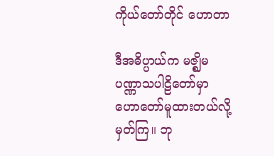ကိုယ်တော်တိုင် ဟောတာ

ဒီအဓိပ္ပာယ်က မဇ္ဈိမပဏ္ဏာသပါဠိတော်မှာ ဟောတော်မူထားတယ်လို့ မှတ်ကြ။ ဘု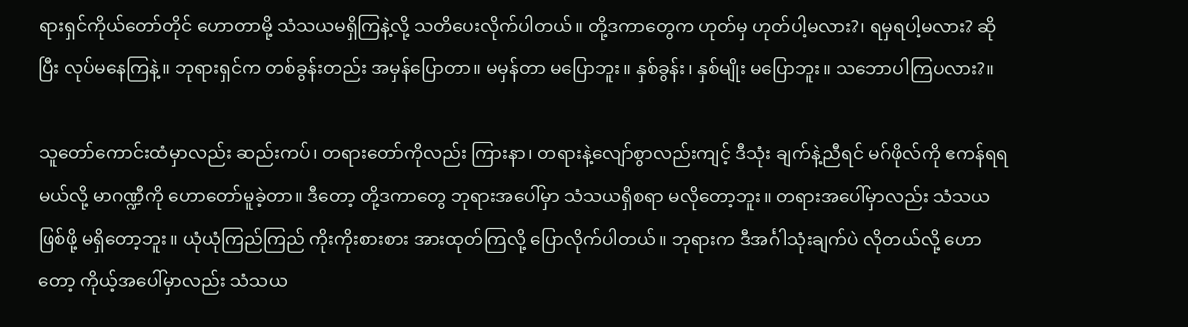ရားရှင်ကိုယ်တော်တိုင် ဟောတာမို့ သံသယမရှိကြနဲ့လို့ သတိပေးလိုက်ပါတယ်။ တို့ဒကာတွေက ဟုတ်မှ ဟုတ်ပါ့မလား?၊ ရမှရပါ့မလား? ဆိုပြီး လုပ်မနေကြနဲ့။ ဘုရားရှင်က တစ်ခွန်းတည်း အမှန်ပြောတာ။ မမှန်တာ မပြောဘူး။ နှစ်ခွန်း၊ နှစ်မျိုး မပြောဘူး။ သဘောပါကြပလား?။

သူတော်ကောင်းထံမှာလည်း ဆည်းကပ်၊ တရားတော်ကိုလည်း ကြားနာ၊ တရားနဲ့လျော်စွာလည်းကျင့် ဒီသုံး ချက်နဲ့ညီရင် မဂ်ဖိုလ်ကို ဧကန်ရရမယ်လို့ မာဂဏ္ဍီကို ဟောတော်မူခဲ့တာ။ ဒီတော့ တို့ဒကာတွေ ဘုရားအပေါ်မှာ သံသယရှိစရာ မလိုတော့ဘူး။ တရားအပေါ်မှာလည်း သံသယဖြစ်ဖို့ မရှိတော့ဘူး။ ယုံယုံကြည်ကြည် ကိုးကိုးစားစား အားထုတ်ကြလို့ ပြောလိုက်ပါတယ်။ ဘုရားက ဒီအင်္ဂါသုံးချက်ပဲ လိုတယ်လို့ ဟောတော့ ကိုယ့်အပေါ်မှာလည်း သံသယ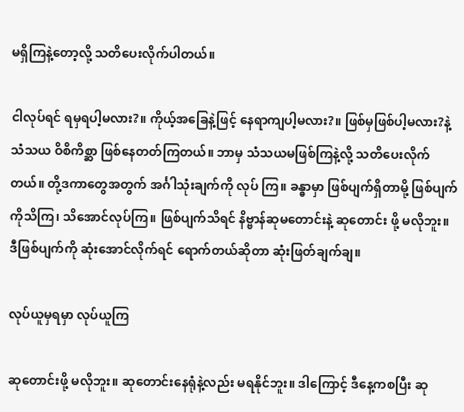မရှိကြနဲ့တော့လို့ သတိပေးလိုက်ပါတယ်။

ငါလုပ်ရင် ရမှရပါ့မလား?။ ကိုယ့်အခြေနဲ့ဖြင့် နေရာကျပါ့မလား?။ ဖြစ်မှဖြစ်ပါ့မလား?နဲ့ သံသယ ဝိစိကိစ္ဆာ ဖြစ်နေတတ်ကြတယ်။ ဘာမှ သံသယမဖြစ်ကြနဲ့လို့ သတိပေးလိုက်တယ်။ တို့ဒကာတွေအတွက် အင်္ဂါသုံးချက်ကို လုပ် ကြ။ ခန္ဓာမှာ ဖြစ်ပျက်ရှိတာမို့ ဖြစ်ပျက်ကိုသိကြ၊ သိအောင်လုပ်ကြ။ ဖြစ်ပျက်သိရင် နိဗ္ဗာန်ဆုမတောင်းနဲ့ ဆုတောင်း ဖို့ မလိုဘူး။ ဒီဖြစ်ပျက်ကို ဆုံးအောင်လိုက်ရင် ရောက်တယ်ဆိုတာ ဆုံးဖြတ်ချက်ချ။

လုပ်ယူမှရမှာ လုပ်ယူကြ

ဆုတောင်းဖို့ မလိုဘူး။ ဆုတောင်းနေရုံနဲ့လည်း မရနိုင်ဘူး။ ဒါကြောင့် ဒီနေ့ကစပြီး ဆု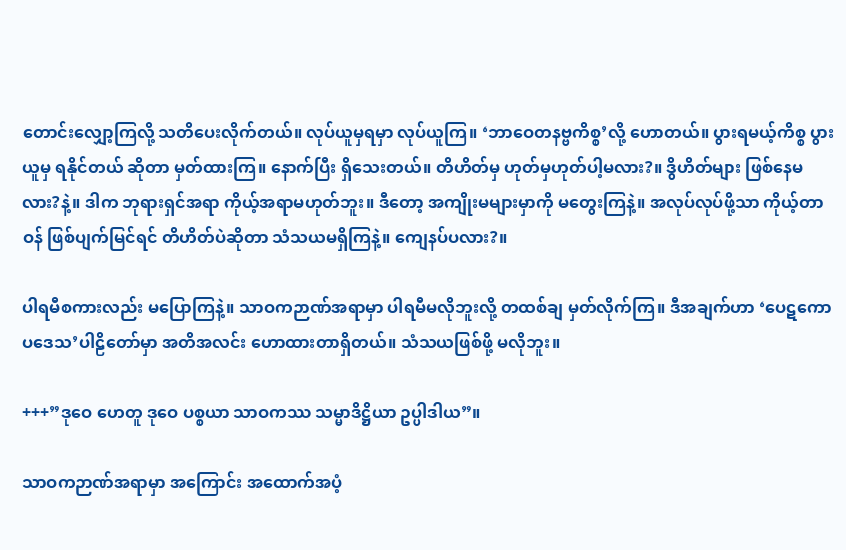တောင်းလျှော့ကြလို့ သတိပေးလိုက်တယ်။ လုပ်ယူမှရမှာ လုပ်ယူကြ။ ‘ဘာဝေတနဗ္ဗကိစ္စ’လို့ ဟောတယ်။ ပွားရမယ့်ကိစ္စ ပွားယူမှ ရနိုင်တယ် ဆိုတာ မှတ်ထားကြ။ နောက်ပြီး ရှိသေးတယ်။ တိဟိတ်မှ ဟုတ်မှဟုတ်ပါ့မလား?။ ဒွိဟိတ်များ ဖြစ်နေမလား?နဲ့။ ဒါက ဘုရားရှင်အရာ ကိုယ့်အရာမဟုတ်ဘူး။ ဒီတော့ အကျိုးမများမှာကို မတွေးကြနဲ့။ အလုပ်လုပ်ဖို့သာ ကိုယ့်တာဝန် ဖြစ်ပျက်မြင်ရင် တိဟိတ်ပဲဆိုတာ သံသယမရှိကြနဲ့။ ကျေနပ်ပလား?။

ပါရမီစကားလည်း မပြောကြနဲ့။ သာဝကဉာဏ်အရာမှာ ပါရမီမလိုဘူးလို့ တထစ်ချ မှတ်လိုက်ကြ။ ဒီအချက်ဟာ ‘ပေဋကော ပဒေသ’ပါဠိတော်မှာ အတိအလင်း ဟောထားတာရှိတယ်။ သံသယဖြစ်ဖို့ မလိုဘူး။

+++”ဒုဝေ ဟေတူ ဒုဝေ ပစ္စယာ သာဝကဿ သမ္မာဒိဋ္ဌိယာ ဥပ္ပါဒါယ”။

သာဝကဉာဏ်အရာမှာ အကြောင်း အထောက်အပံ့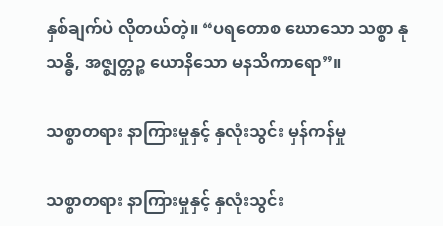နှစ်ချက်ပဲ လိုတယ်တဲ့။ “ပရတောစ ဃောသော သစ္စာ နုသန္ဓိ, အဇ္ဈတ္တဉ္စ ယောနိသော မနသိကာရော”။

သစ္စာတရား နာကြားမှုနှင့် နှလုံးသွင်း မှန်ကန်မှု

သစ္စာတရား နာကြားမှုနှင့် နှလုံးသွင်း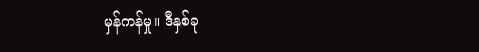မှန်ကန်မှု။ ဒီနှစ်ခု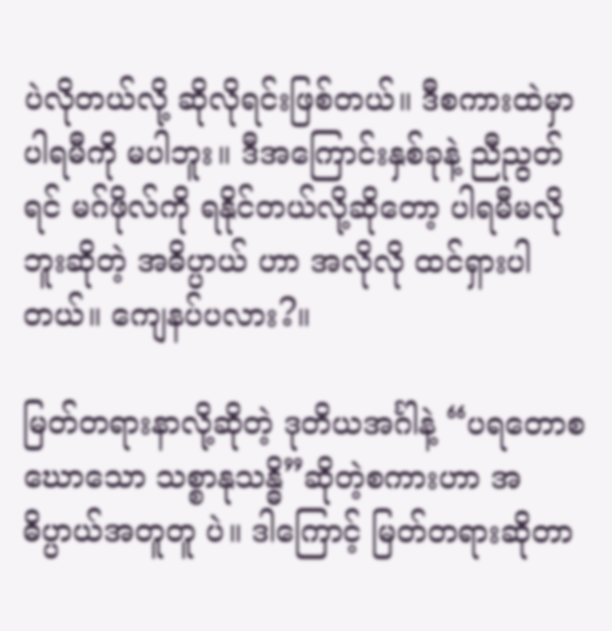ပဲလိုတယ်လို့ ဆိုလိုရင်းဖြစ်တယ်။ ဒီစကားထဲမှာ ပါရမီကို မပါဘူး။ ဒီအကြောင်းနှစ်ခုနဲ့ ညီညွတ်ရင် မဂ်ဖိုလ်ကို ရနိုင်တယ်လို့ဆိုတော့ ပါရမီမလိုဘူးဆိုတဲ့ အဓိပ္ပာယ် ဟာ အလိုလို ထင်ရှားပါတယ်။ ကျေနပ်ပလား?။

မြတ်တရားနာလို့ဆိုတဲ့ ဒုတိယအင်္ဂါနဲ့ “ပရတောစ ဃောသော သစ္စာနုသန္ဓိ”ဆိုတဲ့စကားဟာ အဓိပ္ပာယ်အတူတူ ပဲ။ ဒါကြောင့် မြတ်တရားဆိုတာ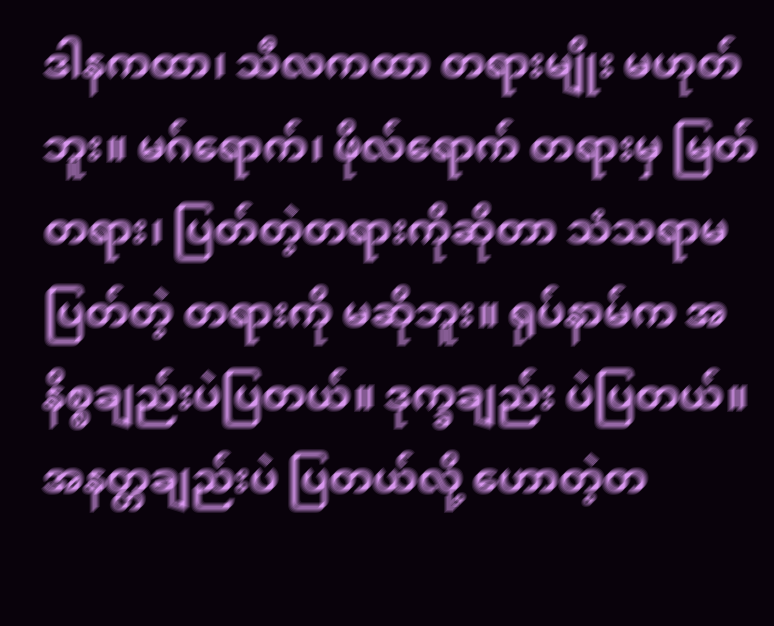ဒါနကထာ၊ သီလကထာ တရားမျိုး မဟုတ်ဘူး။ မဂ်ရောက်၊ ဖိုလ်ရောက် တရားမှ မြတ်တရား၊ ပြတ်တဲ့တရားကိုဆိုတာ သံသရာမပြတ်တဲ့ တရားကို မဆိုဘူး။ ရုပ်နာမ်က အနိစ္စချည်းပဲပြတယ်။ ဒုက္ခချည်း ပဲပြတယ်။ အနတ္တချည်းပဲ ပြတယ်လို့ ဟောတဲ့တ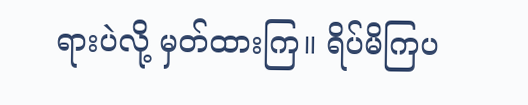ရားပဲလို့ မှတ်ထားကြ။ ရိပ်မိကြပ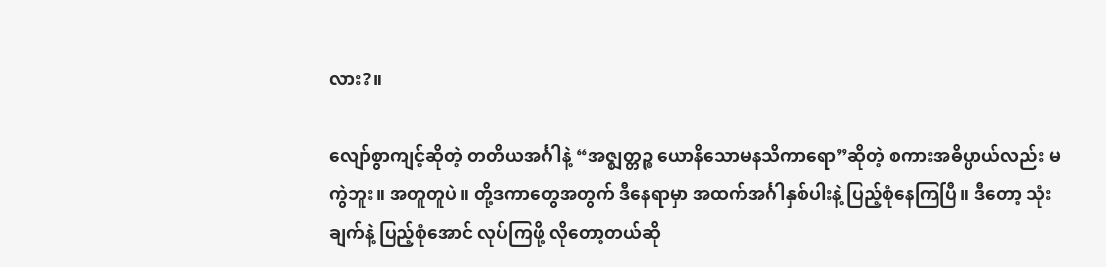လား?။

လျော်စွာကျင့်ဆိုတဲ့ တတိယအင်္ဂါနဲ့ “အဇ္ဈတ္တဉ္စ ယောနိသောမနသိကာရော”ဆိုတဲ့ စကားအဓိပ္ပာယ်လည်း မကွဲဘူး။ အတူတူပဲ။ တို့ဒကာတွေအတွက် ဒီနေရာမှာ အထက်အင်္ဂါနှစ်ပါးနဲ့ ပြည့်စုံနေကြပြီ။ ဒီတော့ သုံးချက်နဲ့ ပြည့်စုံအောင် လုပ်ကြဖို့ လိုတော့တယ်ဆို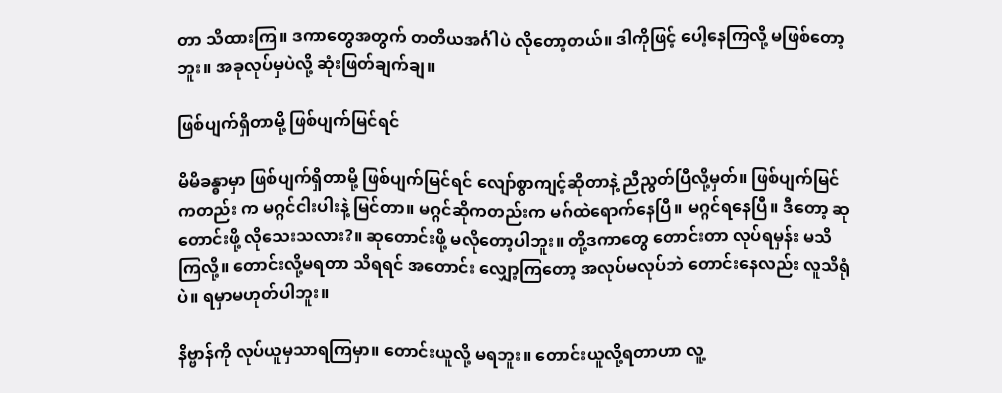တာ သိထားကြ။ ဒကာတွေအတွက် တတိယအင်္ဂါပဲ လိုတော့တယ်။ ဒါကိုဖြင့် ပေါ့နေကြလို့ မဖြစ်တော့ဘူး။ အခုလုပ်မှပဲလို့ ဆုံးဖြတ်ချက်ချ။

ဖြစ်ပျက်ရှိတာမို့ ဖြစ်ပျက်မြင်ရင်

မိမိခန္ဓာမှာ ဖြစ်ပျက်ရှိတာမို့ ဖြစ်ပျက်မြင်ရင် လျော်စွာကျင့်ဆိုတာနဲ့ ညီညွတ်ပြီလို့မှတ်။ ဖြစ်ပျက်မြင်ကတည်း က မဂ္ဂင်ငါးပါးနဲ့ မြင်တာ။ မဂ္ဂင်ဆိုကတည်းက မဂ်ထဲရောက်နေပြီ။ မဂ္ဂင်ရနေပြီ။ ဒီတော့ ဆုတောင်းဖို့ လိုသေးသလား?။ ဆုတောင်းဖို့ မလိုတော့ပါဘူး။ တို့ဒကာတွေ တောင်းတာ လုပ်ရမှန်း မသိကြလို့။ တောင်းလို့မရတာ သိရရင် အတောင်း လျှော့ကြတော့ အလုပ်မလုပ်ဘဲ တောင်းနေလည်း လူသိရုံပဲ။ ရမှာမဟုတ်ပါဘူး။

နိဗ္ဗာန်ကို လုပ်ယူမှသာရကြမှာ။ တောင်းယူလို့ မရဘူး။ တောင်းယူလို့ရတာဟာ လူ့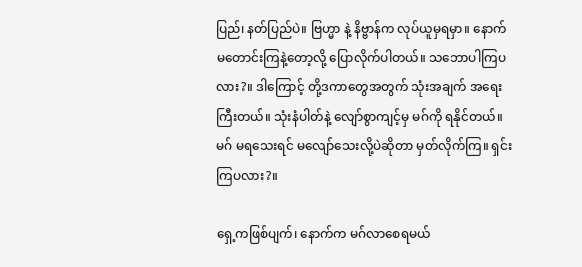ပြည်၊ နတ်ပြည်ပဲ။ ဗြဟ္မာ နဲ့ နိဗ္ဗာန်က လုပ်ယူမှရမှာ။ နောက် မတောင်းကြနဲ့တော့လို့ ပြောလိုက်ပါတယ်။ သဘောပါကြပလား?။ ဒါကြောင့် တို့ဒကာတွေအတွက် သုံးအချက် အရေးကြီးတယ်။ သုံးနံပါတ်နဲ့ လျော်စွာကျင့်မှ မဂ်ကို ရနိုင်တယ်။ မဂ် မရသေးရင် မလျော်သေးလို့ပဲဆိုတာ မှတ်လိုက်ကြ။ ရှင်းကြပလား?။

ရှေ့ကဖြစ်ပျက်၊ နောက်က မဂ်လာစေရမယ်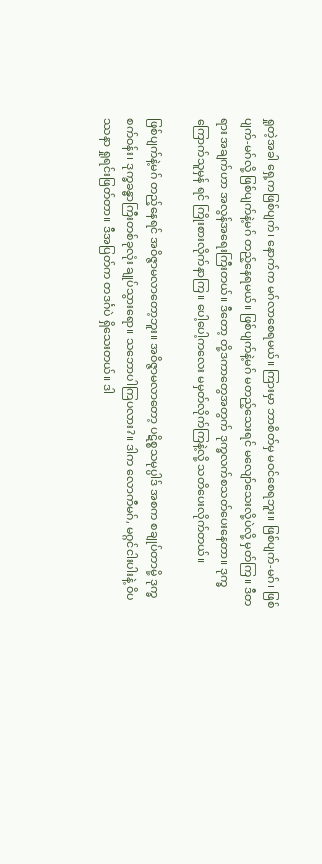ရှုတဲ့အခါ ရှေ့ကဖြစ်ပျက်၊ နောက်က မဂ်လာစေရမယ်။ ကြားမှာ ဘာစိတ်မှ မဝင်စေရဘူး။ ဖြစ်ပျက်-မဂ်၊ ဖြစ်ပျက်-မဂ်လို့ ဖြစ်ပျက်နဲ့မဂ် တည့်နေရမယ်။ ဖြစ်ပျက်နဲ့မဂ် မတည့်သေးရင် မလျော်သေးလို့ပဲလို့ မှတ်ကြ။ ဒီတရား အချက်ဟာ အလွန်အရေးကြီးတယ်။ ဒီတော့ တို့ဒကာတွေအတွက် ဒုက္ခလက်စသတ်ပေးနေတာ။ ဒုက္ခကြောက်သူမှန် ရင် ကြိုးစားလိုက်နာကြ။ ပေါ့ပေါ့ကလေး မမှတ်လိုက်ကြနဲ့လို့ သတိပေးလိုက်တယ်။

ဖြစ်ပျက်နဲ့မဂ် တည့်နေရင် အဝိဇ္ဇာမလာတော့ဘူး။ အဝိဇ္ဇာမလာတော့ ပဋိစ္စသမုပ္ပါဒ် အစက စချုပ်တာမို့ ဒုက္ခစက်ဝန်း၊ ဒုက္ခခန္ဓာကြီးတစ်ခုလုံး ချုပ်သွားရော။ သဘောပါကြပလား?။ ဒါက လောကီမဂ်, မဂ္ဂင်ငါးပါးနဲ့ ဝိပဿနာ ရှုရင်းဖြတ်တာ။ ဒီအပြတ်က တဒင်္ဂပဲ ရှိသေးတယ်။ ဒါ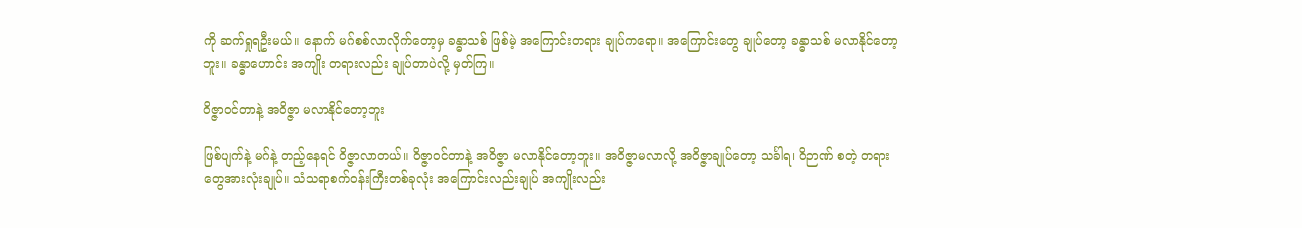ကို ဆက်ရှုရဦးမယ်။ နောက် မဂ်စစ်လာလိုက်တော့မှ ခန္ဓာသစ် ဖြစ်မဲ့ အကြောင်းတရား ချုပ်ကရော။ အကြောင်းတွေ ချုပ်တော့ ခန္ဓာသစ် မလာနိုင်တော့ဘူး။ ခန္ဓာဟောင်း အကျိုး တရားလည်း ချုပ်တာပဲလို့ မှတ်ကြ။

ဝိဇ္ဇာဝင်တာနဲ့ အဝိဇ္ဇာ မလာနိုင်တော့ဘူး

ဖြစ်ပျက်နဲ့ မဂ်နဲ့ တည့်နေရင် ဝိဇ္ဇာလာတယ်။ ဝိဇ္ဇာဝင်တာနဲ့ အဝိဇ္ဇာ မလာနိုင်တော့ဘူး။ အဝိဇ္ဇာမလာလို့ အဝိဇ္ဇာချုပ်တော့ သင်္ခါရ၊ ဝိဉာဏ် စတဲ့ တရားတွေအားလုံးချုပ်။ သံသရာစက်ဝန်းကြီးတစ်ခုလုံး အကြောင်းလည်းချုပ် အကျိုးလည်း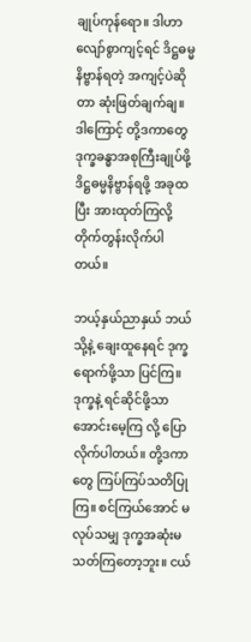ချုပ်ကုန်ရော။ ဒါဟာ လျော်စွာကျင့်ရင် ဒိဋ္ဌဓမ္မနိဗ္ဗာန်ရတဲ့ အကျင့်ပဲဆိုတာ ဆုံးဖြတ်ချက်ချ။ ဒါကြောင့် တို့ဒကာတွေ ဒုက္ခခန္ဓာအစုကြီးချုပ်ဖို့ ဒိဋ္ဌဓမ္မနိဗ္ဗာန်ရဖို့ အခုထပြီး အားထုတ်ကြလို့ တိုက်တွန်းလိုက်ပါတယ်။

ဘယ့်နှယ်ညာနှယ် ဘယ်သို့နဲ့ ချေးထူနေရင် ဒုက္ခရောက်ဖို့သာ ပြင်ကြ။ ဒုက္ခနဲ့ ရင်ဆိုင်ဖို့သာ အောင်းမေ့ကြ လို့ ပြောလိုက်ပါတယ်။ တို့ဒကာတွေ ကြပ်ကြပ်သတိပြုကြ။ စင်ကြယ်အောင် မလုပ်သမျှ ဒုက္ခအဆုံးမသတ်ကြတော့ဘူး။ ငယ်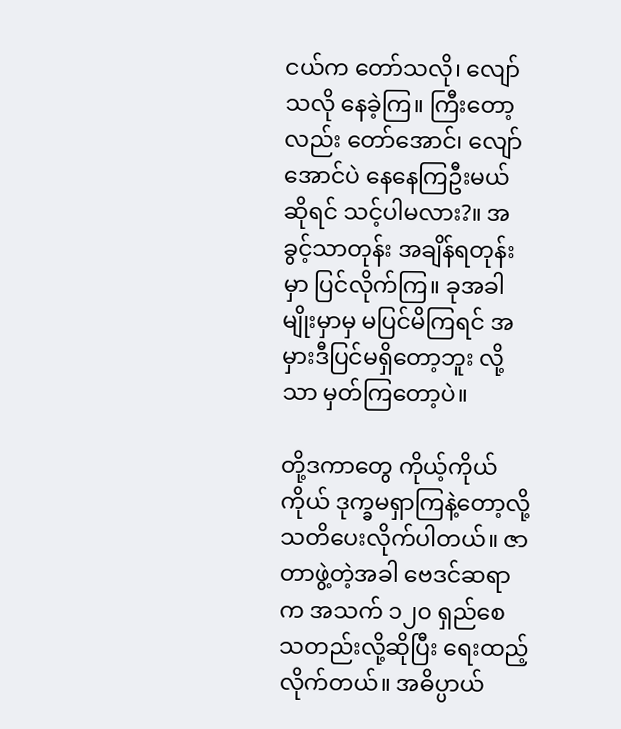ငယ်က တော်သလို၊ လျော်သလို နေခဲ့ကြ။ ကြီးတော့လည်း တော်အောင်၊ လျော်အောင်ပဲ နေနေကြဦးမယ်ဆိုရင် သင့်ပါမလား?။ အခွင့်သာတုန်း အချိန်ရတုန်းမှာ ပြင်လိုက်ကြ။ ခုအခါမျိုးမှာမှ မပြင်မိကြရင် အမှားဒီပြင်မရှိတော့ဘူး လို့သာ မှတ်ကြတော့ပဲ။

တို့ဒကာတွေ ကိုယ့်ကိုယ်ကိုယ် ဒုက္ခမရှာကြနဲ့တော့လို့ သတိပေးလိုက်ပါတယ်။ ဇာတာဖွဲ့တဲ့အခါ ဗေဒင်ဆရာ က အသက် ၁၂၀ ရှည်စေသတည်းလို့ဆိုပြီး ရေးထည့်လိုက်တယ်။ အဓိပ္ပာယ်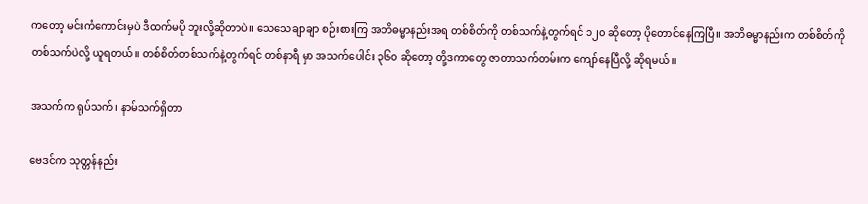ကတော့ မင်းကံကောင်းမှပဲ ဒီထက်မပို ဘူးလို့ဆိုတာပဲ။ သေသေချာချာ စဉ်းစားကြ အဘိဓမ္မာနည်းအရ တစ်စိတ်ကို တစ်သက်နဲ့တွက်ရင် ၁၂၀ ဆိုတော့ ပိုတောင်နေကြပြီ။ အဘိဓမ္မာနည်းက တစ်စိတ်ကို တစ်သက်ပဲလို့ ယူရတယ်။ တစ်စိတ်တစ်သက်နဲ့တွက်ရင် တစ်နာရီ မှာ အသက်ပေါင်း ၃၆၀ ဆိုတော့ တို့ဒကာတွေ ဇာတာသက်တမ်းက ကျော်နေပြီလို့ ဆိုရမယ်။

အသက်က ရုပ်သက်၊ နာမ်သက်ရှိတာ

ဗေဒင်က သုတ္တန်နည်း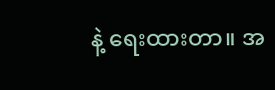နဲ့ ရေးထားတာ။ အ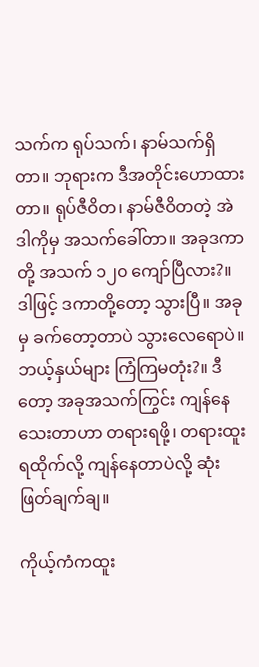သက်က ရုပ်သက်၊ နာမ်သက်ရှိတာ။ ဘုရားက ဒီအတိုင်းဟောထား တာ။ ရုပ်ဇီဝိတ၊ နာမ်ဇီဝိတတဲ့ အဲဒါကိုမှ အသက်ခေါ်တာ။ အခုဒကာတို့ အသက် ၁၂၀ ကျော်ပြီလား?။ ဒါဖြင့် ဒကာတို့တော့ သွားပြီ။ အခုမှ ခက်တော့တာပဲ သွားလေရောပဲ။ ဘယ့်နှယ်များ ကြံကြမတုံး?။ ဒီတော့ အခုအသက်ကြွင်း ကျန်နေသေးတာဟာ တရားရဖို့၊ တရားထူး ရထိုက်လို့ ကျန်နေတာပဲလို့ ဆုံးဖြတ်ချက်ချ။

ကိုယ့်ကံကထူး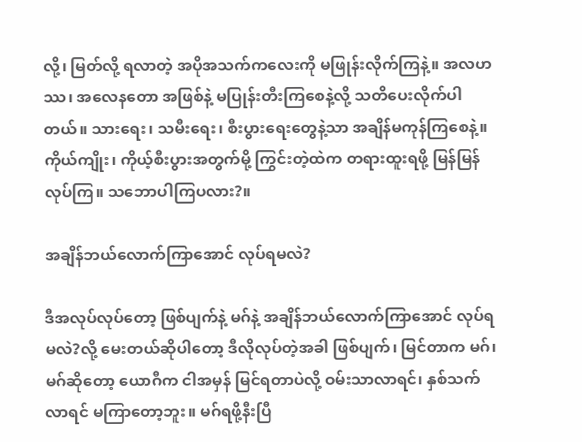လို့၊ မြတ်လို့ ရလာတဲ့ အပိုအသက်ကလေးကို မဖြုန်းလိုက်ကြနဲ့။ အလဟဿ၊ အလေနတော အဖြစ်နဲ့ မပြုန်းတီးကြစေနဲ့လို့ သတိပေးလိုက်ပါတယ်။ သားရေး၊ သမီးရေး၊ စီးပွားရေးတွေနဲ့သာ အချိန်မကုန်ကြစေနဲ့။ ကိုယ်ကျိုး၊ ကိုယ့်စီးပွားအတွက်မို့ ကြွင်းတဲ့ထဲက တရားထူးရဖို့ မြန်မြန်လုပ်ကြ။ သဘောပါကြပလား?။

အချိန်ဘယ်လောက်ကြာအောင် လုပ်ရမလဲ?

ဒီအလုပ်လုပ်တော့ ဖြစ်ပျက်နဲ့ မဂ်နဲ့ အချိန်ဘယ်လောက်ကြာအောင် လုပ်ရမလဲ?လို့ မေးတယ်ဆိုပါတော့ ဒီလိုလုပ်တဲ့အခါ ဖြစ်ပျက်၊ မြင်တာက မဂ်၊ မဂ်ဆိုတော့ ယောဂီက ငါအမှန် မြင်ရတာပဲလို့ ဝမ်းသာလာရင်၊ နှစ်သက် လာရင် မကြာတော့ဘူး။ မဂ်ရဖို့နီးပြီ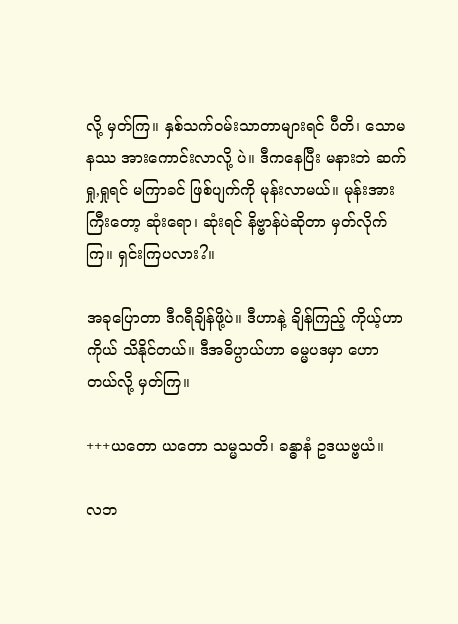လို့ မှတ်ကြ။ နှစ်သက်ဝမ်းသာတာများရင် ပီတိ၊ သောမနဿ အားကောင်းလာလို့ ပဲ။ ဒီကနေပြီး မနားဘဲ ဆက်ရှု,ရှုရင် မကြာခင် ဖြစ်ပျက်ကို မုန်းလာမယ်။ မုန်းအားကြီးတော့ ဆုံးရော၊ ဆုံးရင် နိဗ္ဗာန်ပဲဆိုတာ မှတ်လိုက်ကြ။ ရှင်းကြပလား?။

အခုပြောတာ ဒီဂရီချိန်ဖို့ပဲ။ ဒီဟာနဲ့ ချိန်ကြည့် ကိုယ့်ဟာကိုယ် သိနိုင်တယ်။ ဒီအဓိပ္ပာယ်ဟာ ဓမ္မပဒမှာ ဟောတယ်လို့ မှတ်ကြ။

+++ယတော ယတော သမ္မသတိ၊ ခန္ဓာနံ ဥဒယဗ္ဗယံ။

လဘ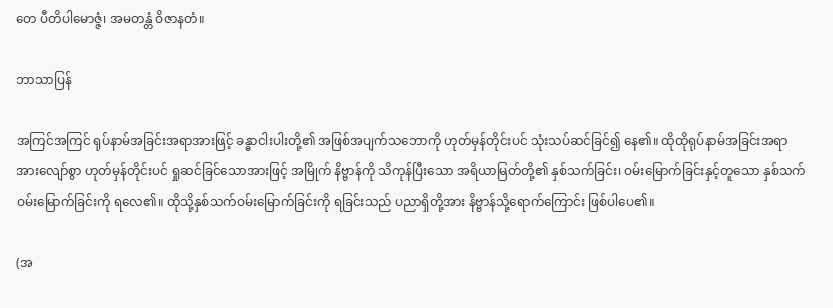တေ ပီတိပါမောဇ္ဇံ၊ အမတန္တံ ဝိဇာနတံ။

ဘာသာပြန်

အကြင်အကြင် ရုပ်နာမ်အခြင်းအရာအားဖြင့် ခန္ဓာငါးပါးတို့၏ အဖြစ်အပျက်သဘောကို ဟုတ်မှန်တိုင်းပင် သုံးသပ်ဆင်ခြင်၍ နေ၏။ ထိုထိုရုပ်နာမ်အခြင်းအရာအားလျော်စွာ ဟုတ်မှန်တိုင်းပင် ရှုဆင်ခြင်သောအားဖြင့် အမြိုက် နိဗ္ဗာန်ကို သိကုန်ပြီးသော အရိယာမြတ်တို့၏ နှစ်သက်ခြင်း၊ ဝမ်းမြောက်ခြင်းနှင့်တူသော နှစ်သက်ဝမ်းမြောက်ခြင်းကို ရလေ၏။ ထိုသို့နှစ်သက်ဝမ်းမြောက်ခြင်းကို ရခြင်းသည် ပညာရှိတို့အား နိဗ္ဗာန်သို့ရောက်ကြောင်း ဖြစ်ပါပေ၏။

(အ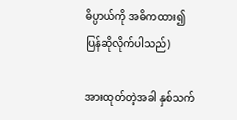ဓိပ္ပာယ်ကို အဓိကထား၍ ပြန်ဆိုလိုက်ပါသည်)

အားထုတ်တဲ့အခါ နှစ်သက်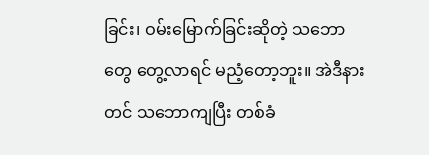ခြင်း၊ ဝမ်းမြောက်ခြင်းဆိုတဲ့ သဘောတွေ တွေ့လာရင် မညံ့တော့ဘူး။ အဲဒီနားတင် သဘောကျပြီး တစ်ခံ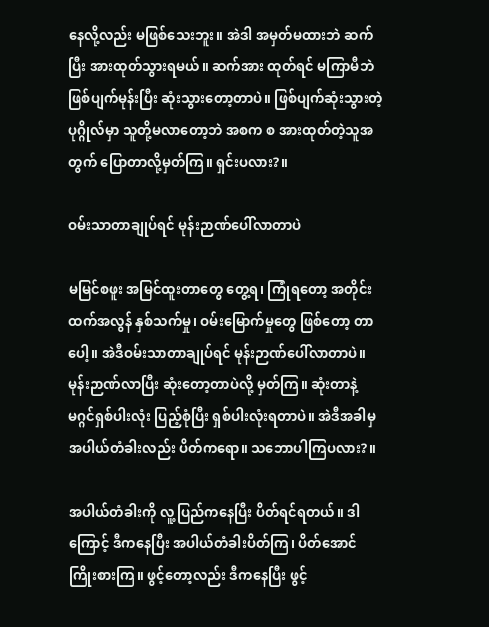နေလို့လည်း မဖြစ်သေးဘူး။ အဲဒါ အမှတ်မထားဘဲ ဆက်ပြီး အားထုတ်သွားရမယ်။ ဆက်အား ထုတ်ရင် မကြာမီဘဲ ဖြစ်ပျက်မုန်းပြီး ဆုံးသွားတော့တာပဲ။ ဖြစ်ပျက်ဆုံးသွားတဲ့ပုဂ္ဂိုလ်မှာ သူတို့မလာတော့ဘဲ အစက စ အားထုတ်တဲ့သူအတွက် ပြောတာလို့မှတ်ကြ။ ရှင်းပလား?။

ဝမ်းသာတာချုပ်ရင် မုန်းဉာဏ်ပေါ်လာတာပဲ

မမြင်စဖူး အမြင်ထူးတာတွေ တွေ့ရ၊ ကြုံရတော့ အတိုင်းထက်အလွန် နှစ်သက်မှု၊ ဝမ်းမြောက်မှုတွေ ဖြစ်တော့ တာပေါ့။ အဲဒီဝမ်းသာတာချုပ်ရင် မုန်းဉာဏ်ပေါ်လာတာပဲ။ မုန်းဉာဏ်လာပြီး ဆုံးတော့တာပဲလို့ မှတ်ကြ။ ဆုံးတာနဲ့ မဂ္ဂင်ရှစ်ပါးလုံး ပြည့်စုံပြီး ရှစ်ပါးလုံးရတာပဲ။ အဲဒီအခါမှ အပါယ်တံခါးလည်း ပိတ်ကရော။ သဘောပါကြပလား?။

အပါယ်တံခါးကို လူ့ပြည်ကနေပြီး ပိတ်ရင်ရတယ်။ ဒါကြောင့် ဒီကနေပြီး အပါယ်တံခါးပိတ်ကြ၊ ပိတ်အောင် ကြိုးစားကြ။ ဖွင့်တော့လည်း ဒီကနေပြီး ဖွင့်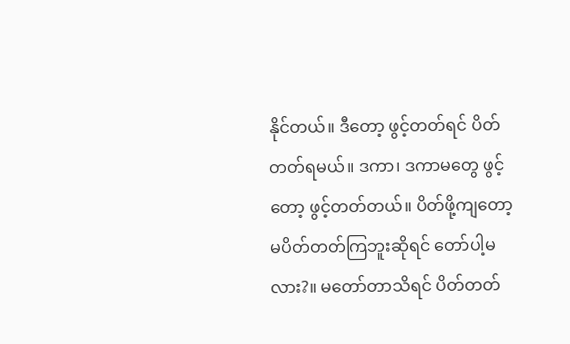နိုင်တယ်။ ဒီတော့ ဖွင့်တတ်ရင် ပိတ်တတ်ရမယ်။ ဒကာ၊ ဒကာမတွေ ဖွင့်တော့ ဖွင့်တတ်တယ်။ ပိတ်ဖို့ကျတော့ မပိတ်တတ်ကြဘူးဆိုရင် တော်ပါ့မလား?။ မတော်တာသိရင် ပိတ်တတ်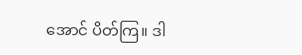အောင် ပိတ်ကြ။ ဒါ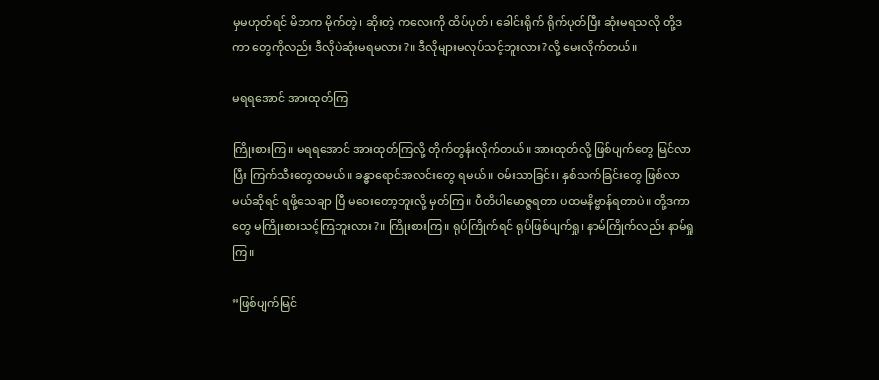မှမဟုတ်ရင် မိဘက မိုက်တဲ့၊ ဆိုးတဲ့ ကလေးကို ထိပ်ပုတ်၊ ခေါင်းရိုက် ရိုက်ပုတ်ပြီး ဆုံးမရသလို တို့ဒကာ တွေကိုလည်း ဒီလိုပဲဆုံးမရမလား?။ ဒီလိုများမလုပ်သင့်ဘူးလား?လို့ မေးလိုက်တယ်။

မရရအောင် အားထုတ်ကြ

ကြိုးစားကြ။ မရရအောင် အားထုတ်ကြလို့ တိုက်တွန်းလိုက်တယ်။ အားထုတ်လို့ ဖြစ်ပျက်တွေ မြင်လာပြီး ကြက်သီးတွေထမယ်။ ခန္ဓာရောင်အလင်းတွေ ရမယ်။ ဝမ်းသာခြင်း၊ နှစ်သက်ခြင်းတွေ ဖြစ်လာမယ်ဆိုရင် ရဖို့သေချာ ပြီ မဝေးတော့ဘူးလို့ မှတ်ကြ။ ပီတိပါမောဇ္ဇရတာ ပထမနိဗ္ဗာန်ရတာပဲ။ တို့ဒကာတွေ မကြိုးစားသင့်ကြဘူးလား?။ ကြိုးစားကြ။ ရုပ်ကြိုက်ရင် ရုပ်ဖြစ်ပျက်ရှု၊ နာမ်ကြိုက်လည်း နာမ်ရှုကြ။

”ဖြစ်ပျက်မြင်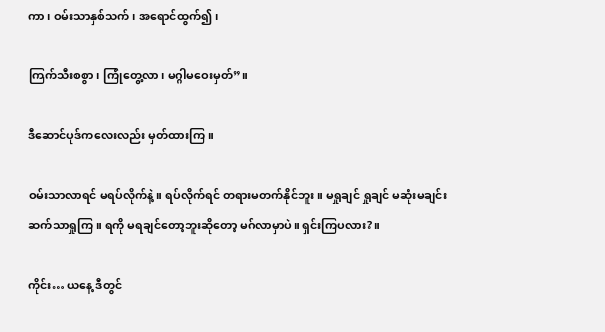ကာ၊ ဝမ်းသာနှစ်သက်၊ အရောင်ထွက်၍၊

ကြက်သီးစစွာ၊ ကြုံတွေ့လာ၊ မဂ္ဂါမဝေးမှတ်”။

ဒီဆောင်ပုဒ်ကလေးလည်း မှတ်ထားကြ။

ဝမ်းသာလာရင် မရပ်လိုက်နဲ့။ ရပ်လိုက်ရင် တရားမတက်နိုင်ဘူး။ မရှုချင် ရှုချင် မဆုံးမချင်း ဆက်သာရှုကြ။ ရကို မရချင်တော့ဘူးဆိုတော့ မဂ်လာမှာပဲ။ ရှင်းကြပလား?။

ကိုင်း… ယနေ့ ဒီတွင်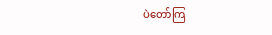ပဲတော်ကြ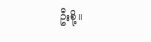ဦးစို့။